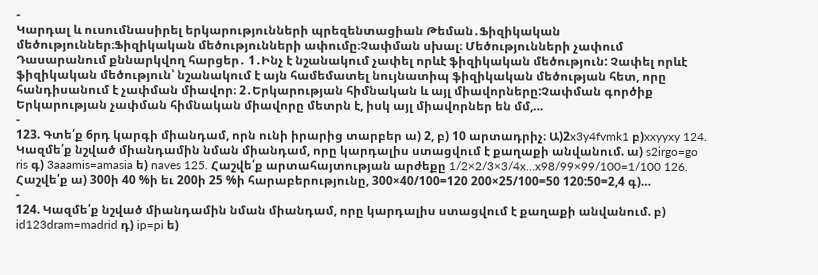-
Կարդալ և ուսումնասիրել երկարությունների պրեզենտացիան Թեման․Ֆիզիկական մեծություններ։Ֆիզիկական մեծությունների ափումը։Չափման սխալ։ Մեծությունների չափում Դասարանում քննարկվող հարցեր․ 1․Ինչ է նշանակում չափել որևէ ֆիզիկական մեծություն: Չափել որևէ ֆիզիկական մեծություն՝ նշանակում է այն համեմատել նույնատիպ ֆիզիկական մեծության հետ, որը հանդիսանում է չափման միավոր։ 2․Երկարության հիմնական և այլ միավորները:Չափման գործիք Երկարության չափման հիմնական միավորը մետրն է, իսկ այլ միավորներ են մմ,…
-
123. Գտե՛ք 6րդ կարգի միանդամ, որն ունի իրարից տարբեր ա) 2, բ) 10 արտադրիչ։ Ա)2x3y4fvmk1 բ)xxyyxy 124. Կազմե՛ք նշված միանդամին նման միանդամ, որը կարդալիս ստացվում է քաղաքի անվանում. ա) s2irgo=go ris գ) 3aaamis=amasia ե) naves 125. Հաշվե՛ք արտահայտության արժեքը 1/2×2/3×3/4x…x98/99×99/100=1/100 126. Հաշվե՛ք ա) 300ի 40 %ի եւ 200ի 25 %ի հարաբերությունը, 300×40/100=120 200×25/100=50 120:50=2,4 գ)…
-
124. Կազմե՛ք նշված միանդամին նման միանդամ, որը կարդալիս ստացվում է քաղաքի անվանում. բ) id123dram=madrid դ) ip=pi ե)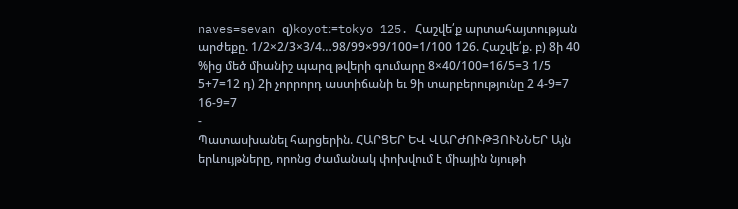naves=sevan զ)koyot։=tokyo 125. Հաշվե՛ք արտահայտության արժեքը. 1/2×2/3×3/4…98/99×99/100=1/100 126. Հաշվե՛ք. բ) 8ի 40 %ից մեծ միանիշ պարզ թվերի գումարը 8×40/100=16/5=3 1/5 5+7=12 դ) 2ի չորրորդ աստիճանի եւ 9ի տարբերությունը 2 4-9=7 16-9=7
-
Պատասխանել հարցերին. ՀԱՐՑԵՐ ԵՎ ՎԱՐԺՈՒԹՅՈՒՆՆԵՐ Այն երևույթները, որոնց ժամանակ փոխվում է միային նյութի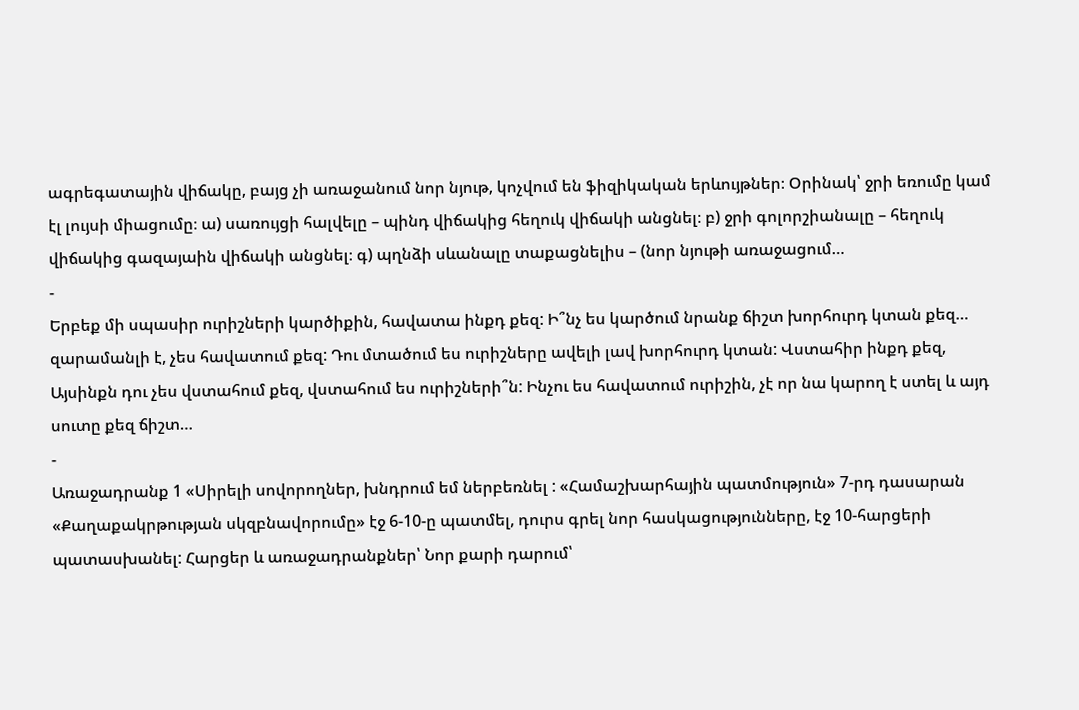ագրեգատային վիճակը, բայց չի առաջանում նոր նյութ, կոչվում են ֆիզիկական երևույթներ։ Օրինակ՝ ջրի եռումը կամ էլ լույսի միացումը։ ա) սառույցի հալվելը – պինդ վիճակից հեղուկ վիճակի անցնել։ բ) ջրի գոլորշիանալը – հեղուկ վիճակից գազայաին վիճակի անցնել։ գ) պղնձի սևանալը տաքացնելիս – (նոր նյութի առաջացում…
-
Երբեք մի սպասիր ուրիշների կարծիքին, հավատա ինքդ քեզ: Ի՞նչ ես կարծում նրանք ճիշտ խորհուրդ կտան քեզ… զարամանլի է, չես հավատում քեզ: Դու մտածում ես ուրիշները ավելի լավ խորհուրդ կտան: Վստահիր ինքդ քեզ, Այսինքն դու չես վստահում քեզ, վստահում ես ուրիշների՞ն: Ինչու ես հավատում ուրիշին, չէ որ նա կարող է ստել և այդ սուտը քեզ ճիշտ…
-
Առաջադրանք 1 «Սիրելի սովորողներ, խնդրում եմ ներբեռնել : «Համաշխարհային պատմություն» 7-րդ դասարան «Քաղաքակրթության սկզբնավորումը» էջ 6-10-ը պատմել, դուրս գրել նոր հասկացությունները, էջ 10-հարցերի պատասխանել: Հարցեր և առաջադրանքներ՝ Նոր քարի դարում՝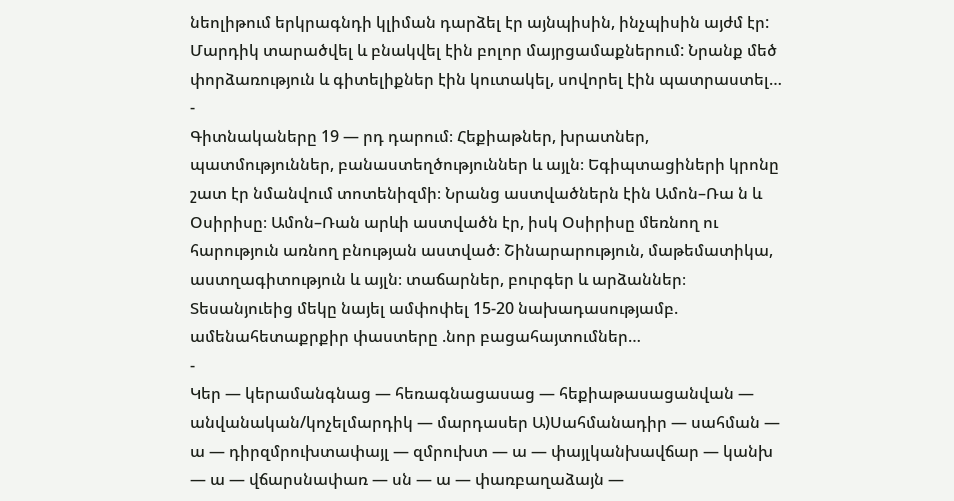նեոլիթում երկրագնդի կլիման դարձել էր այնպիսին, ինչպիսին այժմ էր: Մարդիկ տարածվել և բնակվել էին բոլոր մայրցամաքներում: Նրանք մեծ փորձառություն և գիտելիքներ էին կուտակել, սովորել էին պատրաստել…
-
Գիտնակաները 19 — րդ դարում։ Հեքիաթներ, խրատներ, պատմություններ, բանաստեղծություններ և այլն։ Եգիպտացիների կրոնը շատ էր նմանվում տոտենիզմի։ Նրանց աստվածներն էին Ամոն–Ռա ն և Օսիրիսը։ Ամոն–Ռան արևի աստվածն էր, իսկ Օսիրիսը մեռնող ու հարություն առնող բնության աստված։ Շինարարություն, մաթեմատիկա, աստղագիտություն և այլն։ տաճարներ, բուրգեր և արձաններ։ Տեսանյուեից մեկը նայել ամփոփել 15-20 նախադասությամբ. ամենահետաքրքիր փաստերը .նոր բացահայտումներ…
-
Կեր — կերամանգնաց — հեռագնացասաց — հեքիաթասացանվան — անվանական/կոչելմարդիկ — մարդասեր Ա)Սահմանադիր — սահման — ա — դիրզմրուխտափայլ — զմրուխտ — ա — փայլկանխավճար — կանխ — ա — վճարսնափառ — սն — ա — փառբաղաձայն —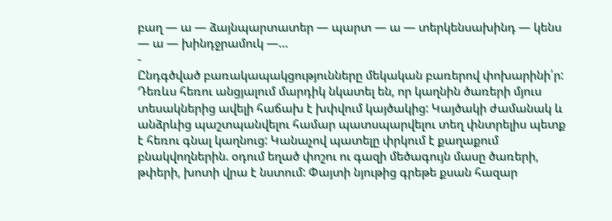բաղ — ա — ձայնպարտատեր — պարտ — ա — տերկենսախինդ — կենս — ա — խինդջրամուկ —…
-
Ընդգծված բառակապակցությունները մեկական բառերով փոխարինի՛ր: Դեռևս հեռու անցյալում մարդիկ նկատել են, որ կաղնին ծառերի մյուս տեսակներից ավելի հաճախ է խփվում կայծակից: Կայծակի ժամանակ և անձրևից պաշտպանվելու համար պատսպարվելու տեղ փնտրելիս պետք է հեռու գնալ կաղնուց: Կանաչով պատելը փրկում է քաղաքում բնակվողներին. օդում եղած փոշու ու գազի մեծագույն մասը ծառերի, թփերի, խոտի վրա է նստում: Փայտի նյութից գրեթե քսան հազար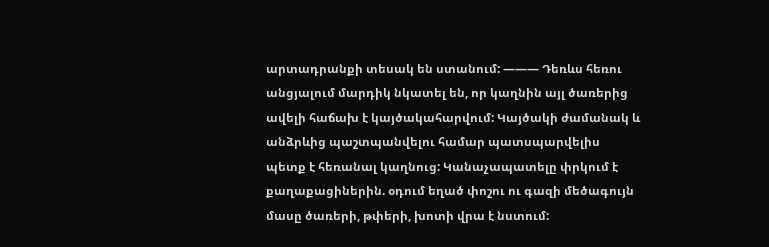արտադրանքի տեսակ են ստանում: ——— Դեռևս հեռու անցյալում մարդիկ նկատել են, որ կաղնին այլ ծառերից ավելի հաճախ է կայծակահարվում: Կայծակի ժամանակ և անձրևից պաշտպանվելու համար պատսպարվելիս պետք է հեռանալ կաղնուց: Կանաչապատելը փրկում է քաղաքացիներին. օդում եղած փոշու ու գազի մեծագույն մասը ծառերի, թփերի, խոտի վրա է նստում: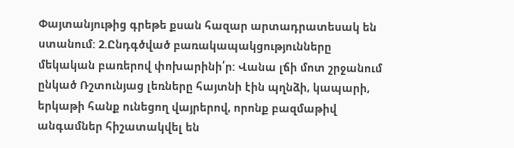Փայտանյութից գրեթե քսան հազար արտադրատեսակ են ստանում: 2.Ընդգծված բառակապակցությունները մեկական բառերով փոխարինի՛ր: Վանա լճի մոտ շրջանում ընկած Ռշտունյաց լեռները հայտնի էին պղնձի, կապարի, երկաթի հանք ունեցող վայրերով, որոնք բազմաթիվ անգամներ հիշատակվել են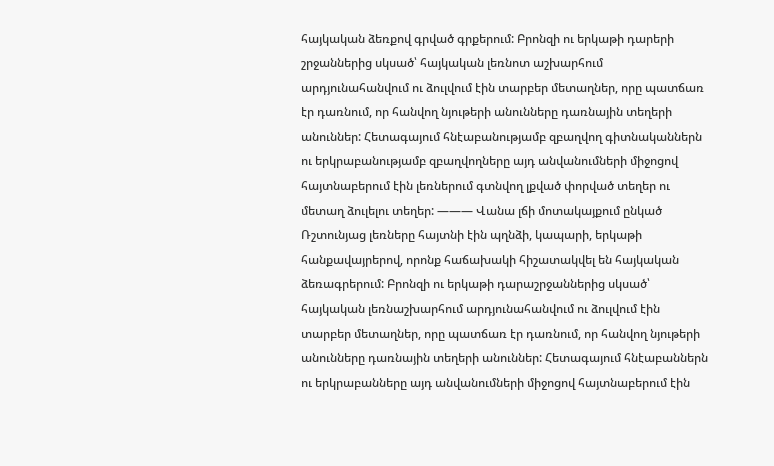հայկական ձեռքով գրված գրքերում: Բրոնզի ու երկաթի դարերի շրջաններից սկսած՝ հայկական լեռնոտ աշխարհում արդյունահանվում ու ձուլվում էին տարբեր մետաղներ, որը պատճառ էր դառնում, որ հանվող նյութերի անունները դառնային տեղերի անուններ: Հետագայում հնէաբանությամբ զբաղվող գիտնականներն ու երկրաբանությամբ զբաղվողները այդ անվանումների միջոցով հայտնաբերում էին լեռներում գտնվող լքված փորված տեղեր ու մետաղ ձուլելու տեղեր: ——— Վանա լճի մոտակայքում ընկած Ռշտունյաց լեռները հայտնի էին պղնձի, կապարի, երկաթի հանքավայրերով, որոնք հաճախակի հիշատակվել են հայկական ձեռագրերում: Բրոնզի ու երկաթի դարաշրջաններից սկսած՝ հայկական լեռնաշխարհում արդյունահանվում ու ձուլվում էին տարբեր մետաղներ, որը պատճառ էր դառնում, որ հանվող նյութերի անունները դառնային տեղերի անուններ: Հետագայում հնէաբաններն ու երկրաբանները այդ անվանումների միջոցով հայտնաբերում էին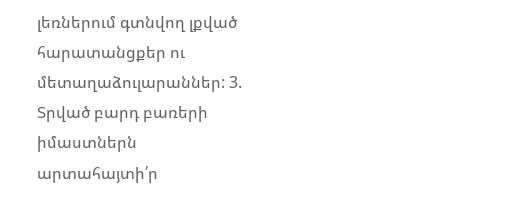լեռներում գտնվող լքված հարատանցքեր ու մետաղաձուլարաններ: 3. Տրված բարդ բառերի իմաստներն արտահայտի՛ր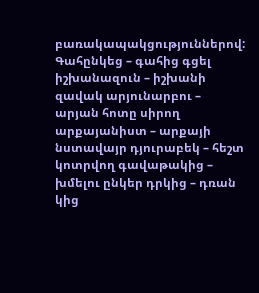բառակապակցություններով: Գահընկեց – գահից գցել իշխանազուն – իշխանի զավակ արյունարբու – արյան հոտը սիրող արքայանիստ – արքայի նստավայր դյուրաբեկ – հեշտ կոտրվող գավաթակից – խմելու ընկեր դրկից – դռան կից